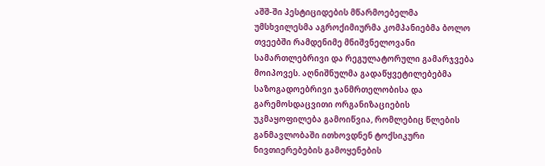აშშ-ში პესტიციდების მწარმოებელმა უმსხვილესმა აგროქიმიურმა კომპანიებმა ბოლო თვეებში რამდენიმე მნიშვნელოვანი სამართლებრივი და რეგულატორული გამარჯვება მოიპოვეს. აღნიშნულმა გადაწყვეტილებებმა საზოგადოებრივი ჯანმრთელობისა და გარემოსდაცვითი ორგანიზაციების უკმაყოფილება გამოიწვია, რომლებიც წლების განმავლობაში ითხოვდნენ ტოქსიკური ნივთიერებების გამოყენების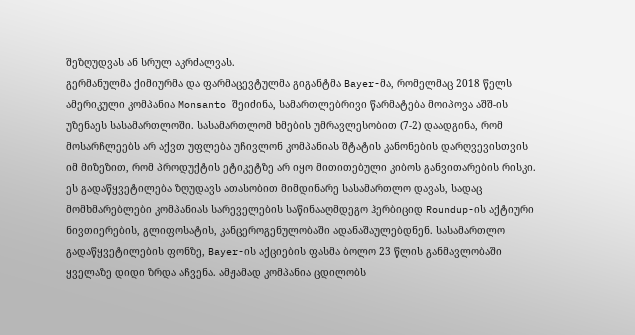შეზღუდვას ან სრულ აკრძალვას.
გერმანულმა ქიმიურმა და ფარმაცევტულმა გიგანტმა Bayer-მა, რომელმაც 2018 წელს ამერიკული კომპანია Monsanto შეიძინა, სამართლებრივი წარმატება მოიპოვა აშშ-ის უზენაეს სასამართლოში. სასამართლომ ხმების უმრავლესობით (7-2) დაადგინა, რომ მოსარჩლეებს არ აქვთ უფლება უჩივლონ კომპანიას შტატის კანონების დარღვევისთვის იმ მიზეზით, რომ პროდუქტის ეტიკეტზე არ იყო მითითებული კიბოს განვითარების რისკი.
ეს გადაწყვეტილება ზღუდავს ათასობით მიმდინარე სასამართლო დავას, სადაც მომხმარებლები კომპანიას სარეველების საწინააღმდეგო ჰერბიციდ Roundup-ის აქტიური ნივთიერების, გლიფოსატის, კანცეროგენულობაში ადანაშაულებდნენ. სასამართლო გადაწყვეტილების ფონზე, Bayer-ის აქციების ფასმა ბოლო 23 წლის განმავლობაში ყველაზე დიდი ზრდა აჩვენა. ამჟამად კომპანია ცდილობს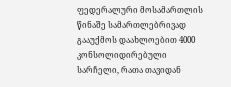ფედერალური მოსამართლის წინაშე სამართლებრივად გააუქმოს დაახლოებით 4000 კონსოლიდირებული სარჩელი, რათა თავიდან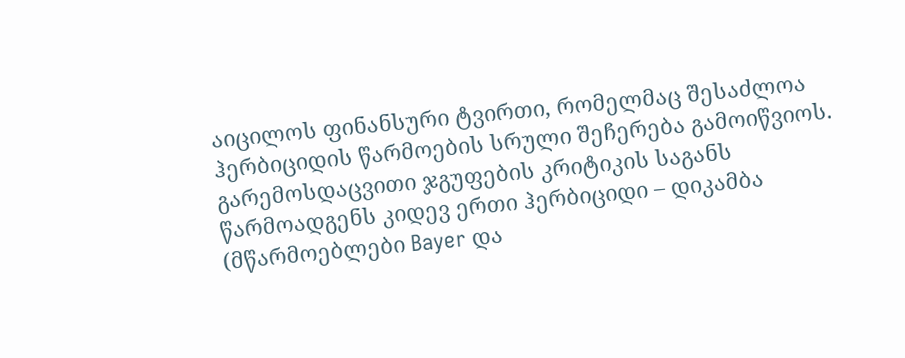აიცილოს ფინანსური ტვირთი, რომელმაც შესაძლოა ჰერბიციდის წარმოების სრული შეჩერება გამოიწვიოს.
გარემოსდაცვითი ჯგუფების კრიტიკის საგანს წარმოადგენს კიდევ ერთი ჰერბიციდი – დიკამბა (მწარმოებლები Bayer და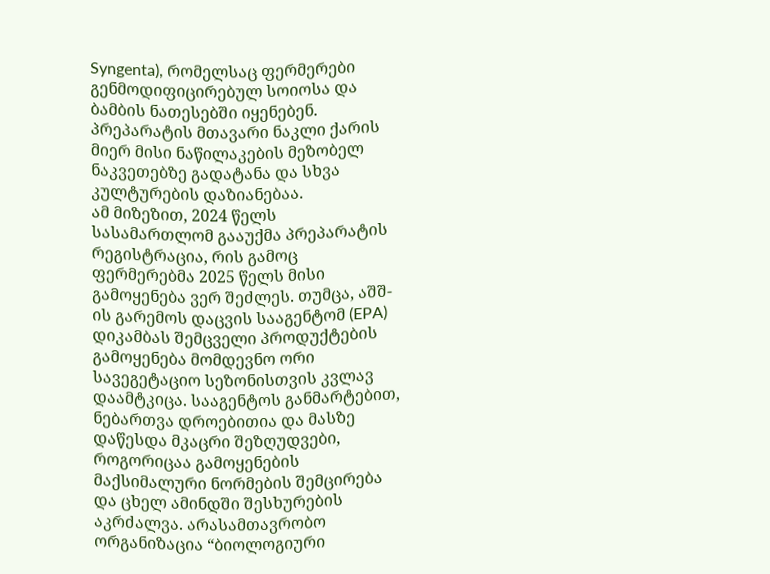Syngenta), რომელსაც ფერმერები გენმოდიფიცირებულ სოიოსა და ბამბის ნათესებში იყენებენ. პრეპარატის მთავარი ნაკლი ქარის მიერ მისი ნაწილაკების მეზობელ ნაკვეთებზე გადატანა და სხვა კულტურების დაზიანებაა.
ამ მიზეზით, 2024 წელს სასამართლომ გააუქმა პრეპარატის რეგისტრაცია, რის გამოც ფერმერებმა 2025 წელს მისი გამოყენება ვერ შეძლეს. თუმცა, აშშ-ის გარემოს დაცვის სააგენტომ (EPA) დიკამბას შემცველი პროდუქტების გამოყენება მომდევნო ორი სავეგეტაციო სეზონისთვის კვლავ დაამტკიცა. სააგენტოს განმარტებით, ნებართვა დროებითია და მასზე დაწესდა მკაცრი შეზღუდვები, როგორიცაა გამოყენების მაქსიმალური ნორმების შემცირება და ცხელ ამინდში შესხურების აკრძალვა. არასამთავრობო ორგანიზაცია “ბიოლოგიური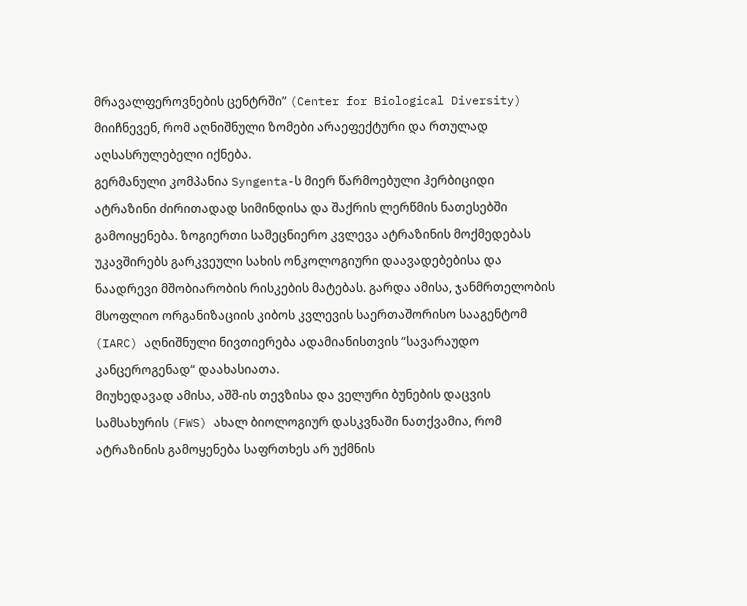მრავალფეროვნების ცენტრში” (Center for Biological Diversity) მიიჩნევენ, რომ აღნიშნული ზომები არაეფექტური და რთულად აღსასრულებელი იქნება.
გერმანული კომპანია Syngenta-ს მიერ წარმოებული ჰერბიციდი ატრაზინი ძირითადად სიმინდისა და შაქრის ლერწმის ნათესებში გამოიყენება. ზოგიერთი სამეცნიერო კვლევა ატრაზინის მოქმედებას უკავშირებს გარკვეული სახის ონკოლოგიური დაავადებებისა და ნაადრევი მშობიარობის რისკების მატებას. გარდა ამისა, ჯანმრთელობის მსოფლიო ორგანიზაციის კიბოს კვლევის საერთაშორისო სააგენტომ (IARC) აღნიშნული ნივთიერება ადამიანისთვის “სავარაუდო კანცეროგენად“ დაახასიათა.
მიუხედავად ამისა, აშშ-ის თევზისა და ველური ბუნების დაცვის სამსახურის (FWS) ახალ ბიოლოგიურ დასკვნაში ნათქვამია, რომ ატრაზინის გამოყენება საფრთხეს არ უქმნის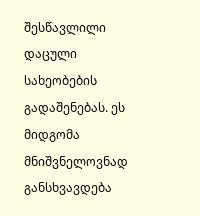შესწავლილი დაცული სახეობების გადაშენებას. ეს მიდგომა მნიშვნელოვნად განსხვავდება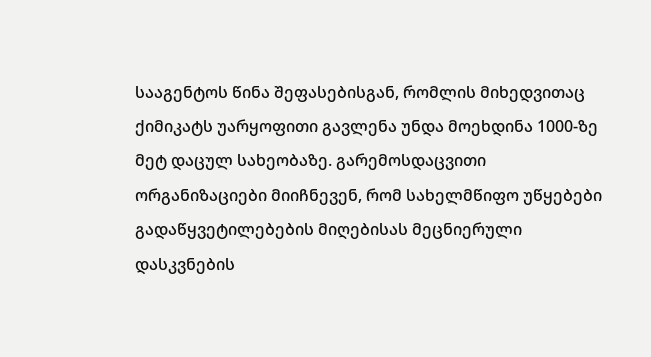სააგენტოს წინა შეფასებისგან, რომლის მიხედვითაც ქიმიკატს უარყოფითი გავლენა უნდა მოეხდინა 1000-ზე მეტ დაცულ სახეობაზე. გარემოსდაცვითი ორგანიზაციები მიიჩნევენ, რომ სახელმწიფო უწყებები გადაწყვეტილებების მიღებისას მეცნიერული დასკვნების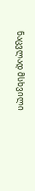ნაცვლად მსხვილი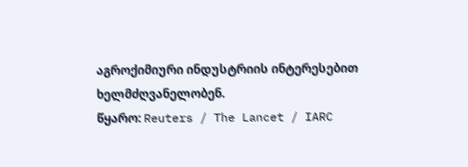აგროქიმიური ინდუსტრიის ინტერესებით ხელმძღვანელობენ.
წყარო: Reuters / The Lancet / IARC